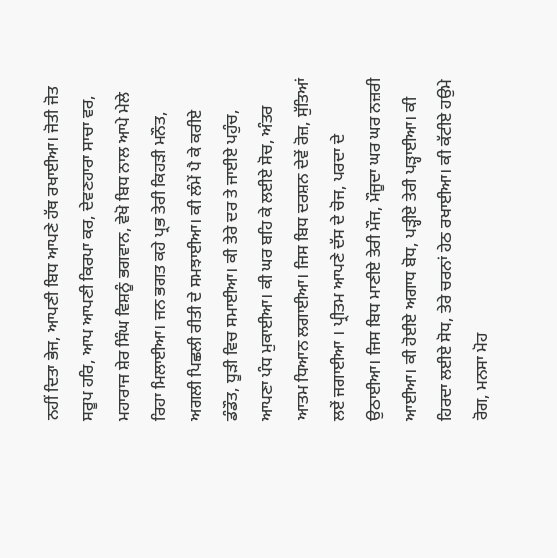ਨਹੀਂ ਦਿਤਾ ਭੇਜ, ਆਪਣੀ ਬਿਧ ਆਪਣੇ ਹੱਥ ਰਖਾਈਆ। ਜੋਤੀ ਜੋਤ ਸਰੂਪ ਹਰਿ, ਆਪ ਆਪਣੀ ਕਿਰਪਾ ਕਰ, ਦੇਵਣਹਾਰਾ ਸਾਚਾ ਵਰ, ਮਹਾਰਾਜ ਸ਼ੇਰ ਸਿੰਘ ਵਿਸ਼ਨੂੰ ਭਗਵਾਨ, ਵੇਖੋ ਬਿਧ ਨਾਲ ਆਪੇ ਮੇਲੇ ਰਿਹਾ ਮਿਲਾਈਆ। ਜਨ ਭਗਤ ਕਹੇ ਪ੍ਰਭ ਤੇਰੀ ਕਿਹੜੀ ਮਨੌਤ, ਅਗਲੀ ਪਿਛਲੀ ਰੀਤੀ ਦੇ ਸਮਝਾਈਆ। ਕੀ ਲੰਮੇਂ ਪੈ ਕੇ ਕਰੀਏ ਡੰਡੌਤ, ਧੂੜੀ ਵਿਚ ਸਮਾਈਆ। ਕੀ ਤੇਰੇ ਦਰ ਤੇ ਜਾਈਏ ਪਹੁੰਚ, ਆਪਣਾ ਪੰਧ ਮੁਕਾਈਆ। ਕੀ ਘਰ ਬਹਿ ਕੇ ਲਈਏ ਸੋਚ, ਅੰਤਰ ਆਤਮ ਧਿਆਨ ਲਗਾਈਆ। ਜਿਸ ਬਿਧ ਦਰਸ਼ਨ ਦੇਵੇਂ ਰੋਜ਼, ਸੁੱਤਿਆਂ ਲਏਂ ਜਗਾਈਆ । ਪ੍ਰੀਤਮ ਆਪਣੇ ਦੱਸ ਦੇ ਚੋਜ, ਪਰਦਾ ਦੇ ਉਠਾਈਆ। ਜਿਸ ਬਿਧ ਮਾਣੀਏ ਤੇਰੀ ਮੌਜ, ਮੌਜੂਦਾ ਘਰ ਘਰ ਨਜ਼ਰੀ ਆਈਆ। ਕੀ ਹੋਈਏ ਅਗਾਧ ਬੋਧ, ਪੜ੍ਹੀਏ ਤੇਰੀ ਪੜ੍ਹਾਈਆ। ਕੀ ਹਿਰਦਾ ਲਈਏ ਸੋਧ, ਤੇਰੇ ਚਰਨਾਂ ਹੇਠ ਰਖਾਈਆ। ਕੀ ਕੱਟੀਏ ਹਉਮੇ ਰੋਗ, ਮਨਸਾ ਮੋਹ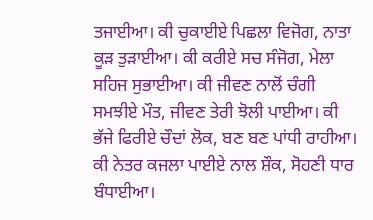ਤਜਾਈਆ। ਕੀ ਚੁਕਾਈਏ ਪਿਛਲਾ ਵਿਜੋਗ, ਨਾਤਾ ਕੂੜ ਤੁੜਾਈਆ। ਕੀ ਕਰੀਏ ਸਚ ਸੰਜੋਗ, ਮੇਲਾ ਸਹਿਜ ਸੁਭਾਈਆ। ਕੀ ਜੀਵਣ ਨਾਲੋਂ ਚੰਗੀ ਸਮਝੀਏ ਮੌਤ, ਜੀਵਣ ਤੇਰੀ ਝੋਲੀ ਪਾਈਆ। ਕੀ ਭੱਜੇ ਫਿਰੀਏ ਚੌਦਾਂ ਲੋਕ, ਬਣ ਬਣ ਪਾਂਧੀ ਰਾਹੀਆ। ਕੀ ਨੇਤਰ ਕਜਲਾ ਪਾਈਏ ਨਾਲ ਸ਼ੌਕ, ਸੋਹਣੀ ਧਾਰ ਬੰਧਾਈਆ।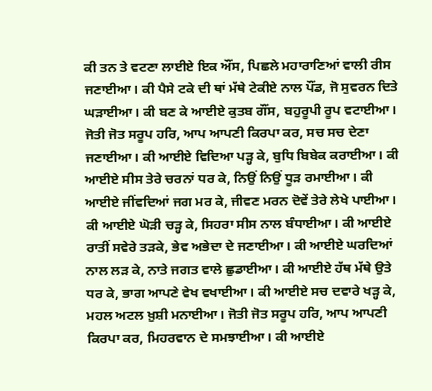ਕੀ ਤਨ ਤੇ ਵਟਣਾ ਲਾਈਏ ਇਕ ਔਂਸ, ਪਿਛਲੇ ਮਹਾਰਾਣਿਆਂ ਵਾਲੀ ਰੀਸ ਜਣਾਈਆ। ਕੀ ਪੈਸੇ ਟਕੇ ਦੀ ਥਾਂ ਮੱਥੇ ਟੇਕੀਏ ਨਾਲ ਪੌਂਡ, ਜੋ ਸੁਵਰਨ ਦਿਤੇ ਘੜਾਈਆ। ਕੀ ਬਣ ਕੇ ਆਈਏ ਕੁਤਬ ਗੌਂਸ, ਬਹੁਰੂਪੀ ਰੂਪ ਵਟਾਈਆ। ਜੋਤੀ ਜੋਤ ਸਰੂਪ ਹਰਿ, ਆਪ ਆਪਣੀ ਕਿਰਪਾ ਕਰ, ਸਚ ਸਚ ਦੇਣਾ ਜਣਾਈਆ। ਕੀ ਆਈਏ ਵਿਦਿਆ ਪੜ੍ਹ ਕੇ, ਬੁਧਿ ਬਿਬੇਕ ਕਰਾਈਆ। ਕੀ ਆਈਏ ਸੀਸ ਤੇਰੇ ਚਰਨਾਂ ਧਰ ਕੇ, ਨਿਉਂ ਨਿਉਂ ਧੂੜ ਰਮਾਈਆ। ਕੀ ਆਈਏ ਜੀਂਵਦਿਆਂ ਜਗ ਮਰ ਕੇ, ਜੀਵਣ ਮਰਨ ਦੋਵੇਂ ਤੇਰੇ ਲੇਖੇ ਪਾਈਆ। ਕੀ ਆਈਏ ਘੋੜੀ ਚੜ੍ਹ ਕੇ, ਸਿਹਰਾ ਸੀਸ ਨਾਲ ਬੰਧਾਈਆ। ਕੀ ਆਈਏ ਰਾਤੀਂ ਸਵੇਰੇ ਤੜਕੇ, ਭੇਵ ਅਭੇਦਾ ਦੇ ਜਣਾਈਆ। ਕੀ ਆਈਏ ਘਰਦਿਆਂ ਨਾਲ ਲੜ ਕੇ, ਨਾਤੇ ਜਗਤ ਵਾਲੇ ਛੁਡਾਈਆ। ਕੀ ਆਈਏ ਹੱਥ ਮੱਥੇ ਉਤੇ ਧਰ ਕੇ, ਭਾਗ ਆਪਣੇ ਵੇਖ ਵਖਾਈਆ। ਕੀ ਆਈਏ ਸਚ ਦਵਾਰੇ ਖੜ੍ਹ ਕੇ, ਮਹਲ ਅਟਲ ਖ਼ੁਸ਼ੀ ਮਨਾਈਆ। ਜੋਤੀ ਜੋਤ ਸਰੂਪ ਹਰਿ, ਆਪ ਆਪਣੀ ਕਿਰਪਾ ਕਰ, ਮਿਹਰਵਾਨ ਦੇ ਸਮਝਾਈਆ। ਕੀ ਆਈਏ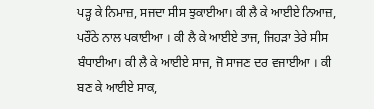ਪੜ੍ਹ ਕੇ ਨਿਮਾਜ਼, ਸਜਦਾ ਸੀਸ ਝੁਕਾਈਆ। ਕੀ ਲੈ ਕੇ ਆਈਏ ਨਿਆਜ਼, ਪਰੌਂਠੇ ਨਾਲ ਪਕਾਈਆ । ਕੀ ਲੈ ਕੇ ਆਈਏ ਤਾਜ, ਜਿਹੜਾ ਤੇਰੇ ਸੀਸ ਬੰਧਾਈਆ। ਕੀ ਲੈ ਕੇ ਆਈਏ ਸਾਜ, ਜੋ ਸਾਜਣ ਦਰ ਵਜਾਈਆ । ਕੀ ਬਣ ਕੇ ਆਈਏ ਸਾਕ,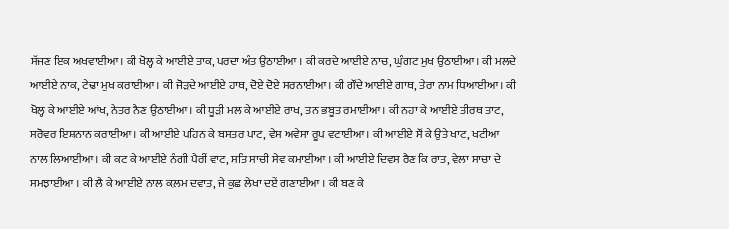ਸੱਜਣ ਇਕ ਅਖਵਾਈਆ। ਕੀ ਖੋਲ੍ਹ ਕੇ ਆਈਏ ਤਾਕ, ਪਰਦਾ ਅੰਤ ਉਠਾਈਆ । ਕੀ ਕਰਦੇ ਆਈਏ ਨਾਚ, ਘੁੰਗਟ ਮੁਖ ਉਠਾਈਆ। ਕੀ ਮਲਦੇ ਆਈਏ ਨਾਕ, ਟੇਢਾ ਮੁਖ ਕਰਾਈਆ। ਕੀ ਜੋੜਦੇ ਆਈਏ ਹਾਥ, ਦੋਏ ਦੋਏ ਸਰਨਾਈਆ। ਕੀ ਗੌਂਦੇ ਆਈਏ ਗਾਥ, ਤੇਰਾ ਨਾਮ ਧਿਆਈਆ। ਕੀ ਖੋਲ੍ਹ ਕੇ ਆਈਏ ਆਂਖ, ਨੇਤਰ ਨੈਣ ਉਠਾਈਆ। ਕੀ ਧੂੜੀ ਮਲ ਕੇ ਆਈਏ ਰਾਖ, ਤਨ ਭਬੂਤ ਰਮਾਈਆ। ਕੀ ਨਹਾ ਕੇ ਆਈਏ ਤੀਰਥ ਤਾਟ, ਸਰੋਵਰ ਇਸ਼ਨਾਨ ਕਰਾਈਆ। ਕੀ ਆਈਏ ਪਹਿਨ ਕੇ ਬਸਤਰ ਪਾਟ, ਵੇਸ ਅਵੇਸਾ ਰੂਪ ਵਟਾਈਆ। ਕੀ ਆਈਏ ਸੌਂ ਕੇ ਉਤੇ ਖਾਟ, ਖਟੀਆ ਨਾਲ ਲਿਆਈਆ। ਕੀ ਕਟ ਕੇ ਆਈਏ ਨੰਗੀ ਪੈਰੀਂ ਵਾਟ, ਸਤਿ ਸਾਚੀ ਸੇਵ ਕਮਾਈਆ । ਕੀ ਆਈਏ ਦਿਵਸ ਰੈਣ ਕਿ ਰਾਤ, ਵੇਲਾ ਸਾਚਾ ਦੇ ਸਮਝਾਈਆ । ਕੀ ਲੈ ਕੇ ਆਈਏ ਨਾਲ ਕ਼ਲਮ ਦਵਾਤ, ਜੇ ਕੁਛ ਲੇਖਾ ਦਏਂ ਗਣਾਈਆ । ਕੀ ਬਣ ਕੇ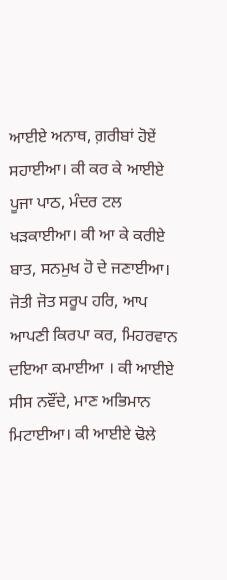ਆਈਏ ਅਨਾਥ, ਗ਼ਰੀਬਾਂ ਹੋਏਂ ਸਹਾਈਆ। ਕੀ ਕਰ ਕੇ ਆਈਏ ਪੂਜਾ ਪਾਠ, ਮੰਦਰ ਟਲ ਖੜਕਾਈਆ। ਕੀ ਆ ਕੇ ਕਰੀਏ ਬਾਤ, ਸਨਮੁਖ ਹੋ ਦੇ ਜਣਾਈਆ। ਜੋਤੀ ਜੋਤ ਸਰੂਪ ਹਰਿ, ਆਪ ਆਪਣੀ ਕਿਰਪਾ ਕਰ, ਮਿਹਰਵਾਨ ਦਇਆ ਕਮਾਈਆ । ਕੀ ਆਈਏ ਸੀਸ ਨਵੌਂਦੇ, ਮਾਣ ਅਭਿਮਾਨ ਮਿਟਾਈਆ। ਕੀ ਆਈਏ ਢੋਲੇ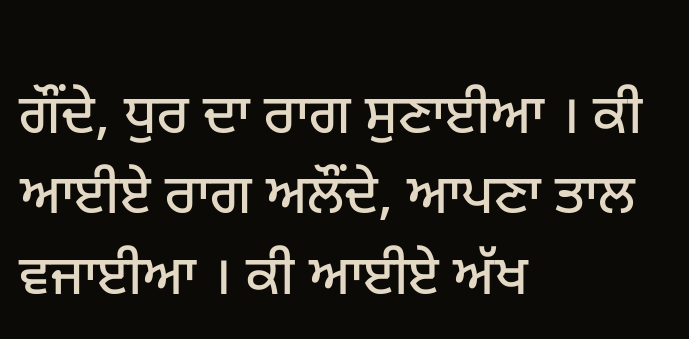ਗੌਂਦੇ, ਧੁਰ ਦਾ ਰਾਗ ਸੁਣਾਈਆ । ਕੀ ਆਈਏ ਰਾਗ ਅਲੌਂਦੇ, ਆਪਣਾ ਤਾਲ ਵਜਾਈਆ । ਕੀ ਆਈਏ ਅੱਖ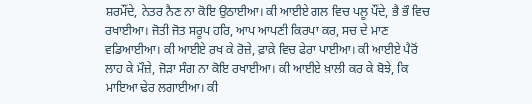ਸ਼ਰਮੌਂਦੇ, ਨੇਤਰ ਨੈਣ ਨਾ ਕੋਇ ਉਠਾਈਆ। ਕੀ ਆਈਏ ਗਲ ਵਿਚ ਪਲੂ ਪੌਂਦੇ, ਭੈ ਭੌ ਵਿਚ ਰਖਾਈਆ। ਜੋਤੀ ਜੋਤ ਸਰੂਪ ਹਰਿ, ਆਪ ਆਪਣੀ ਕਿਰਪਾ ਕਰ, ਸਚ ਦੇ ਮਾਣ ਵਡਿਆਈਆ। ਕੀ ਆਈਏ ਰਖ ਕੇ ਰੋਜ਼ੇ, ਫ਼ਾਕ਼ੇ ਵਿਚ ਫੇਰਾ ਪਾਈਆ। ਕੀ ਆਈਏ ਪੈਰੋਂ ਲਾਹ ਕੇ ਮੌਜ਼ੇ, ਜੋੜਾ ਸੰਗ ਨਾ ਕੋਇ ਰਖਾਈਆ। ਕੀ ਆਈਏ ਖ਼ਾਲੀ ਕਰ ਕੇ ਬੋਝੇ, ਕਿ ਮਾਇਆ ਢੇਰ ਲਗਾਈਆ। ਕੀ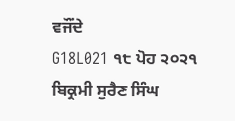ਵਜੌਂਦੇ
G18L021 ੧੮ ਪੋਹ ੨੦੨੧ ਬਿਕ੍ਰਮੀ ਸੁਰੈਣ ਸਿੰਘ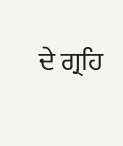ਦੇ ਗ੍ਰਹਿ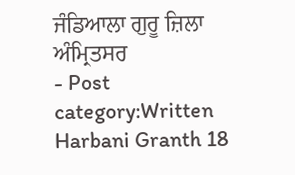ਜੰਡਿਆਲਾ ਗੁਰੂ ਜ਼ਿਲਾ ਅੰਮ੍ਰਿਤਸਰ
- Post category:Written Harbani Granth 18